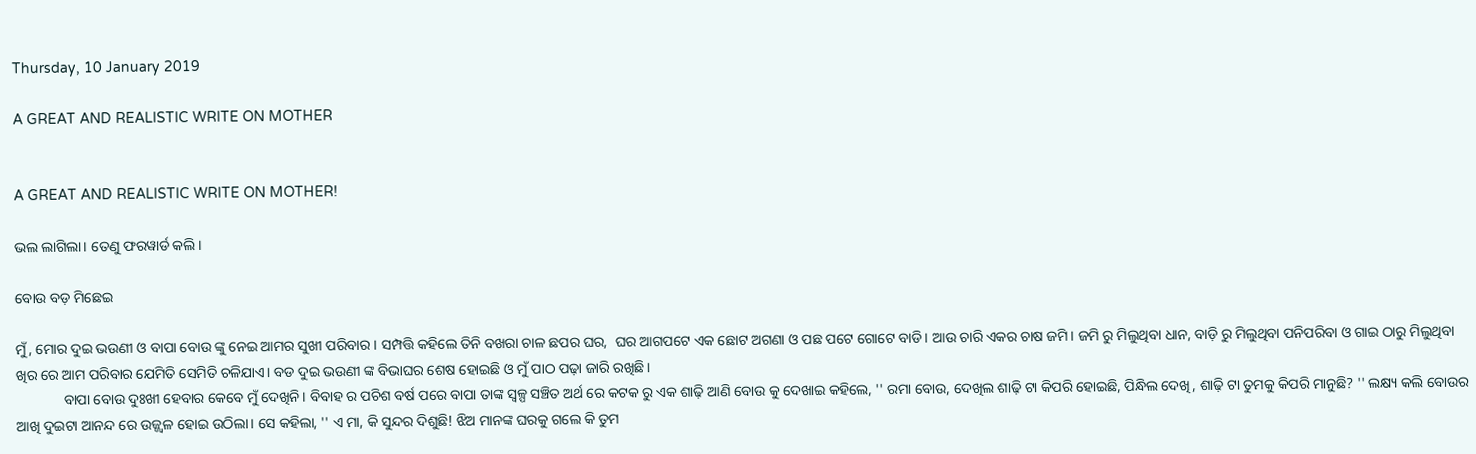Thursday, 10 January 2019

A GREAT AND REALISTIC WRITE ON MOTHER


A GREAT AND REALISTIC WRITE ON MOTHER!

ଭଲ ଲାଗିଲା। ତେଣୁ ଫରୱାର୍ଡ କଲି।

ବୋଉ ବଡ଼ ମିଛେଇ

ମୁଁ, ମୋର ଦୁଇ ଭଉଣୀ ଓ ବାପା ବୋଉ ଙ୍କୁ ନେଇ ଆମର ସୁଖୀ ପରିବାର। ସମ୍ପତ୍ତି କହିଲେ ତିନି ବଖରା ଚାଳ ଛପର ଘର,  ଘର ଆଗପଟେ ଏକ ଛୋଟ ଅଗଣା ଓ ପଛ ପଟେ ଗୋଟେ ବାଡି। ଆଉ ଚାରି ଏକର ଚାଷ ଜମି। ଜମି ରୁ ମିଲୁଥିବା ଧାନ, ବାଡ଼ି ରୁ ମିଲୁଥିବା ପନିପରିବା ଓ ଗାଇ ଠାରୁ ମିଲୁଥିବା ଖିର ରେ ଆମ ପରିବାର ଯେମିତି ସେମିତି ଚଳିଯାଏ। ବଡ ଦୁଇ ଭଉଣୀ ଙ୍କ ବିଭାଘର ଶେଷ ହୋଇଛି ଓ ମୁଁ ପାଠ ପଢ଼ା ଜାରି ରଖିଛି।
             ବାପା ବୋଉ ଦୁଃଖୀ ହେବାର କେବେ ମୁଁ ଦେଖିନି। ବିବାହ ର ପଚିଶ ବର୍ଷ ପରେ ବାପା ତାଙ୍କ ସ୍ଵଳ୍ପ ସଞ୍ଚିତ ଅର୍ଥ ରେ କଟକ ରୁ ଏକ ଶାଢ଼ି ଆଣି ବୋଉ କୁ ଦେଖାଇ କହିଲେ, '' ରମା ବୋଉ, ଦେଖିଲ ଶାଢ଼ି ଟା କିପରି ହୋଇଛି, ପିନ୍ଧିଲ ଦେଖି, ଶାଢ଼ି ଟା ତୁମକୁ କିପରି ମାନୁଛି? '' ଲକ୍ଷ୍ୟ କଲି ବୋଉର ଆଖି ଦୁଇଟା ଆନନ୍ଦ ରେ ଉଜ୍ଜ୍ବଳ ହୋଇ ଉଠିଲା। ସେ କହିଲା, '' ଏ ମା, କି ସୁନ୍ଦର ଦିଶୁଛି! ଝିଅ ମାନଙ୍କ ଘରକୁ ଗଲେ କି ତୁମ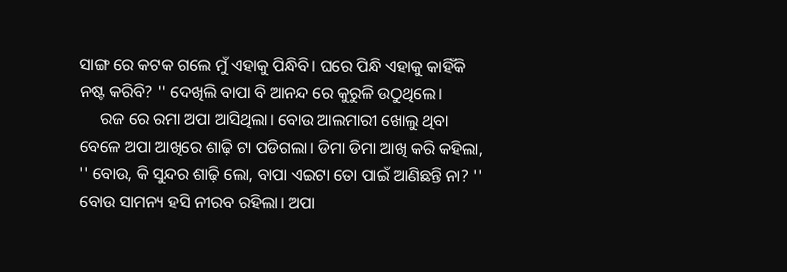ସାଙ୍ଗ ରେ କଟକ ଗଲେ ମୁଁ ଏହାକୁ ପିନ୍ଧିବି। ଘରେ ପିନ୍ଧି ଏହାକୁ କାହିଁକି ନଷ୍ଟ କରିବି? '' ଦେଖିଲି ବାପା ବି ଆନନ୍ଦ ରେ କୁରୁଳି ଉଠୁଥିଲେ।
     ରଜ ରେ ରମା ଅପା ଆସିଥିଲା। ବୋଉ ଆଲମାରୀ ଖୋଲୁ ଥିବା ବେଳେ ଅପା ଆଖିରେ ଶାଢ଼ି ଟା ପଡିଗଲା। ଡିମା ଡିମା ଆଖି କରି କହିଲା, '' ବୋଉ, କି ସୁନ୍ଦର ଶାଢ଼ି ଲୋ, ବାପା ଏଇଟା ତୋ ପାଇଁ ଆଣିଛନ୍ତି ନା? '' ବୋଉ ସାମନ୍ୟ ହସି ନୀରବ ରହିଲା। ଅପା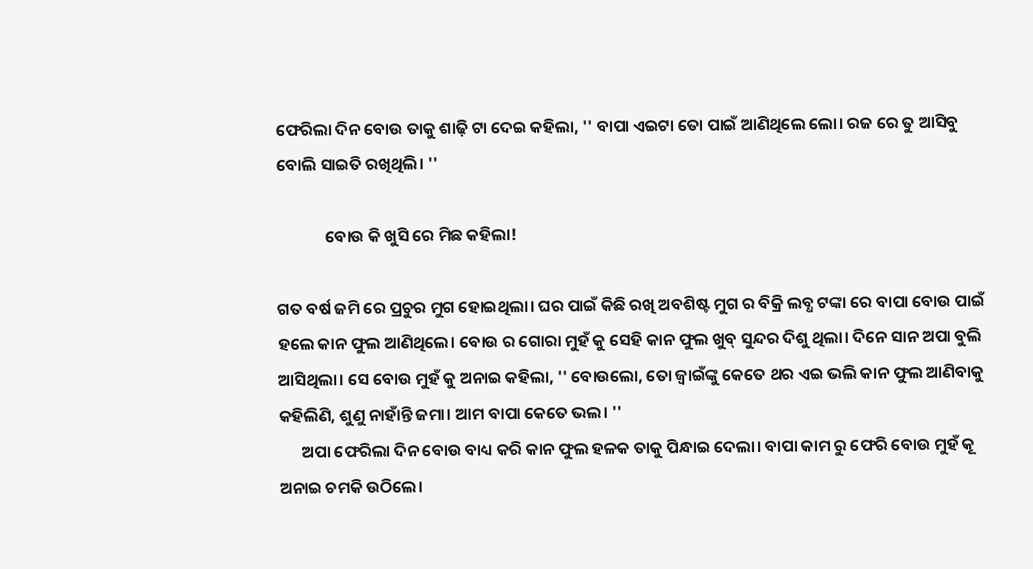ଫେରିଲା ଦିନ ବୋଉ ତାକୁ ଶାଢ଼ି ଟା ଦେଇ କହିଲା, '' ବାପା ଏଇଟା ତୋ ପାଇଁ ଆଣିଥିଲେ ଲୋ। ରଜ ରେ ତୁ ଆସିବୁ ବୋଲି ସାଇତି ରଖିଥିଲି। ''

             ବୋଉ କି ଖୁସି ରେ ମିଛ କହିଲା!

ଗତ ବର୍ଷ ଜମି ରେ ପ୍ରଚୁର ମୁଗ ହୋଇଥିଲା। ଘର ପାଇଁ କିଛି ରଖି ଅବଶିଷ୍ଟ ମୁଗ ର ବିକ୍ରି ଲବ୍ଧ ଟଙ୍କା ରେ ବାପା ବୋଉ ପାଇଁ ହଲେ କାନ ଫୁଲ ଆଣିଥିଲେ। ବୋଉ ର ଗୋରା ମୁହଁ କୁ ସେହି କାନ ଫୁଲ ଖୁବ୍ ସୁନ୍ଦର ଦିଶୁ ଥିଲା। ଦିନେ ସାନ ଅପା ବୁଲି ଆସିଥିଲା। ସେ ବୋଉ ମୁହଁ କୁ ଅନାଇ କହିଲା, '' ବୋଉଲୋ, ତୋ ଜ୍ୱାଇଁଙ୍କୁ କେତେ ଥର ଏଇ ଭଲି କାନ ଫୁଲ ଆଣିବାକୁ କହିଲିଣି, ଶୁଣୁ ନାହାଁନ୍ତି ଜମା। ଆମ ବାପା କେତେ ଭଲ। ''
      ଅପା ଫେରିଲା ଦିନ ବୋଉ ବାଧ୍ୟ କରି କାନ ଫୁଲ ହଳକ ତାକୁ ପିନ୍ଧାଇ ଦେଲା। ବାପା କାମ ରୁ ଫେରି ବୋଉ ମୁହଁ କୂ ଅନାଇ ଚମକି ଉଠିଲେ।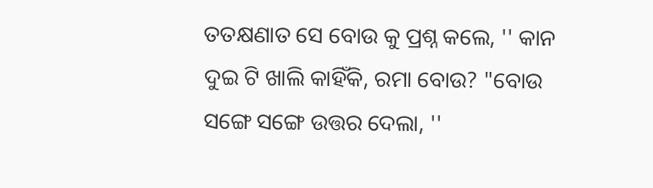ତତକ୍ଷଣାତ ସେ ବୋଉ କୁ ପ୍ରଶ୍ନ କଲେ, '' କାନ ଦୁଇ ଟି ଖାଲି କାହିଁକି, ରମା ବୋଉ? "ବୋଉ ସଙ୍ଗେ ସଙ୍ଗେ ଉତ୍ତର ଦେଲା, ''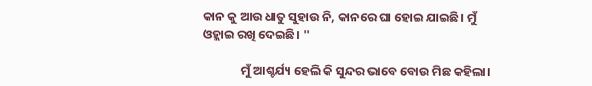କାନ କୁ ଆଉ ଧାତୁ ସୁହାଉ ନି, କାନରେ ଘା ହୋଇ ଯାଇଛି। ମୁଁ ଓହ୍ଲାଇ ରଖି ଦେଇଛି। ''

              ମୁଁ ଆଶ୍ଚର୍ଯ୍ୟ ହେଲି କି ସୁନ୍ଦର ଭାବେ ବୋଉ ମିଛ କହିଲା।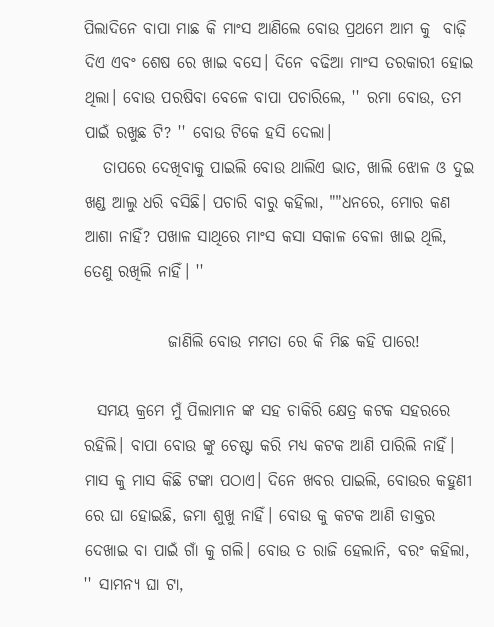ପିଲାଦିନେ ବାପା ମାଛ କି ମାଂସ ଆଣିଲେ ବୋଉ ପ୍ରଥମେ ଆମ କୁ  ବାଢ଼ି ଦିଏ ଏବଂ ଶେଷ ରେ ଖାଇ ବସେ। ଦିନେ ବଢିଆ ମାଂସ ତରକାରୀ ହୋଇ ଥିଲା। ବୋଉ ପରଷିବା ବେଳେ ବାପା ପଚାରିଲେ, '' ରମା ବୋଉ, ତମ ପାଇଁ ରଖୁଛ ଟି? '' ବୋଉ ଟିକେ ହସି ଦେଲା।
   ତାପରେ ଦେଖିବାକୁ ପାଇଲି ବୋଉ ଥାଲିଏ ଭାତ, ଖାଲି ଝୋଳ ଓ ଦୁଇ ଖଣ୍ଡ ଆଲୁ ଧରି ବସିଛି। ପଚାରି ବାରୁ କହିଲା, ""ଧନରେ, ମୋର କଣ ଆଶା ନାହିଁ? ପଖାଳ ସାଥିରେ ମାଂସ କସା ସକାଳ ବେଳା ଖାଇ ଥିଲି, ତେଣୁ ରଖିଲି ନାହିଁ। ''

             ଜାଣିଲି ବୋଉ ମମତା ରେ କି ମିଛ କହି ପାରେ!

  ସମୟ କ୍ରମେ ମୁଁ ପିଲାମାନ ଙ୍କ ସହ ଚାକିରି କ୍ଷେତ୍ର କଟକ ସହରରେ ରହିଲି। ବାପା ବୋଉ ଙ୍କୁ ଚେଷ୍ଟା କରି ମଧ୍ୟ କଟକ ଆଣି ପାରିଲି ନାହିଁ। ମାସ କୁ ମାସ କିଛି ଟଙ୍କା ପଠାଏ। ଦିନେ ଖବର ପାଇଲି, ବୋଉର କହୁଣୀ ରେ ଘା ହୋଇଛି, ଜମା ଶୁଖୁ ନାହିଁ। ବୋଉ କୁ କଟକ ଆଣି ଡାକ୍ତର ଦେଖାଇ ବା ପାଇଁ ଗାଁ କୁ ଗଲି। ବୋଉ ତ ରାଜି ହେଲାନି, ବରଂ କହିଲା, '' ସାମନ୍ୟ ଘା ଟା,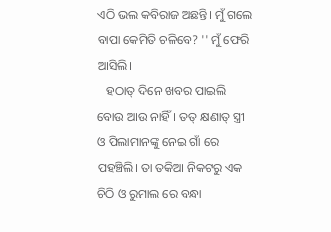ଏଠି ଭଲ କବିରାଜ ଅଛନ୍ତି। ମୁଁ ଗଲେ ବାପା କେମିତି ଚଳିବେ? '' ମୁଁ ଫେରି ଆସିଲି।
   ହଠାତ୍ ଦିନେ ଖବର ପାଇଲି ବୋଉ ଆଉ ନାହିଁ। ତତ୍ କ୍ଷଣାତ୍ ସ୍ତ୍ରୀ ଓ ପିଲାମାନଙ୍କୁ ନେଇ ଗାଁ ରେ ପହଞ୍ଚିଲି। ତା ତକିଆ ନିକଟରୁ ଏକ ଚିଠି ଓ ରୁମାଲ ରେ ବନ୍ଧା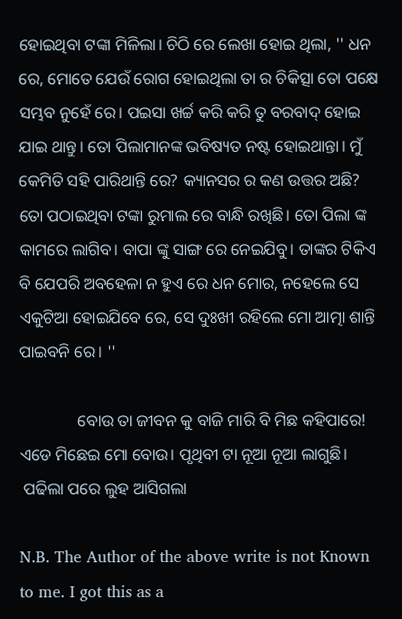ହୋଇଥିବା ଟଙ୍କା ମିଳିଲା। ଚିଠି ରେ ଲେଖା ହୋଇ ଥିଲା, '' ଧନ ରେ, ମୋତେ ଯେଉଁ ରୋଗ ହୋଇଥିଲା ତା ର ଚିକିତ୍ସା ତୋ ପକ୍ଷେ ସମ୍ଭବ ନୁହେଁ ରେ। ପଇସା ଖର୍ଚ୍ଚ କରି କରି ତୁ ବରବାଦ୍ ହୋଇ ଯାଇ ଥାନ୍ତୁ। ତୋ ପିଲାମାନଙ୍କ ଭବିଷ୍ୟତ ନଷ୍ଟ ହୋଇଥାନ୍ତା। ମୁଁ କେମିତି ସହି ପାରିଥାନ୍ତି ରେ? କ୍ୟାନସର ର କଣ ଉତ୍ତର ଅଛି? ତୋ ପଠାଇଥିବା ଟଙ୍କା ରୁମାଲ ରେ ବାନ୍ଧି ରଖିଛି। ତୋ ପିଲା ଙ୍କ କାମରେ ଲାଗିବ। ବାପା ଙ୍କୁ ସାଙ୍ଗ ରେ ନେଇଯିବୁ। ତାଙ୍କର ଟିକିଏ ବି ଯେପରି ଅବହେଳା ନ ହୁଏ ରେ ଧନ ମୋର, ନହେଲେ ସେ ଏକୁଟିଆ ହୋଇଯିବେ ରେ, ସେ ଦୁଃଖୀ ରହିଲେ ମୋ ଆତ୍ମା ଶାନ୍ତି ପାଇବନି ରେ। ''

              ବୋଉ ତା ଜୀବନ କୁ ବାଜି ମାରି ବି ମିଛ କହିପାରେ! ଏଡେ ମିଛେଇ ମୋ ବୋଉ। ପୃଥିବୀ ଟା ନୂଆ ନୂଆ ଲାଗୁଛି।
 ପଢିଲା ପରେ ଲୁହ ଆସିଗଲା

N.B. The Author of the above write is not Known to me. I got this as a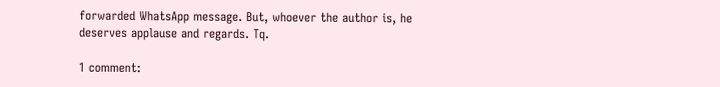forwarded WhatsApp message. But, whoever the author is, he deserves applause and regards. Tq.

1 comment: